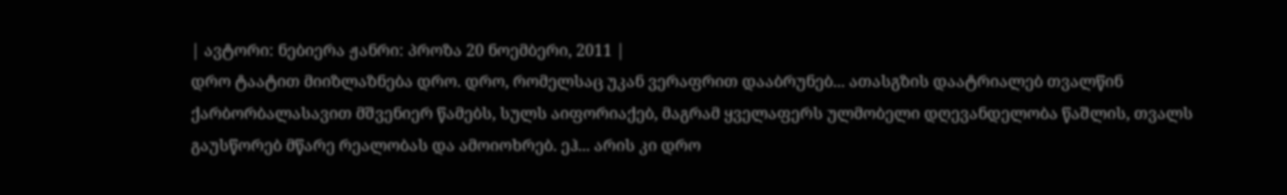| ავტორი: ნებიერა ჟანრი: პროზა 20 ნოემბერი, 2011 |
დრო ტაატით მიიზლაზნება დრო. დრო, რომელსაც უკან ვერაფრით დააბრუნებ... ათასგზის დაატრიალებ თვალწინ ქარბორბალასავით მშვენიერ წამებს, სულს აიფორიაქებ, მაგრამ ყველაფერს ულმობელი დღევანდელობა წაშლის, თვალს გაუსწორებ მწარე რეალობას და ამოიოხრებ. ეჰ... არის კი დრო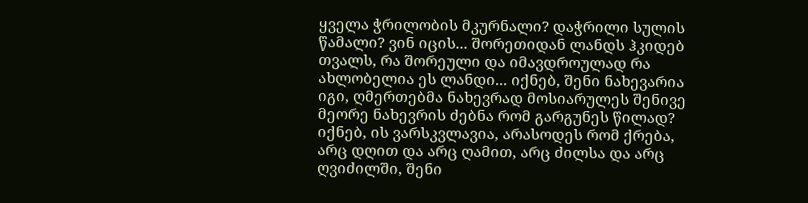ყველა ჭრილობის მკურნალი? დაჭრილი სულის წამალი? ვინ იცის... შორეთიდან ლანდს ჰკიდებ თვალს, რა შორეული და იმავდროულად რა ახლობელია ეს ლანდი... იქნებ, შენი ნახევარია იგი, ღმერთებმა ნახევრად მოსიარულეს შენივე მეორე ნახევრის ძებნა რომ გარგუნეს წილად? იქნებ, ის ვარსკვლავია, არასოდეს რომ ქრება, არც დღით და არც ღამით, არც ძილსა და არც ღვიძილში, შენი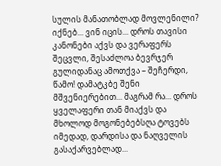სულის მანათობლად მოვლენილი? იქნებ... ვინ იცის... დროს თავისი კანონები აქვს და ვერაფერს შეცვლი, შესაძლოა ბევრჯერ გულიდანაც ამოთქვა – შეჩერდი, წამო! დამატკბე შენი მშვენიერებით... მაგრამ რა... დროს ყველაფერი თან მიაქვს და მხოლოდ მოგონებებსღა ტოვებს იმედად, დარდისა და ნაღველის გასაქარვებლად...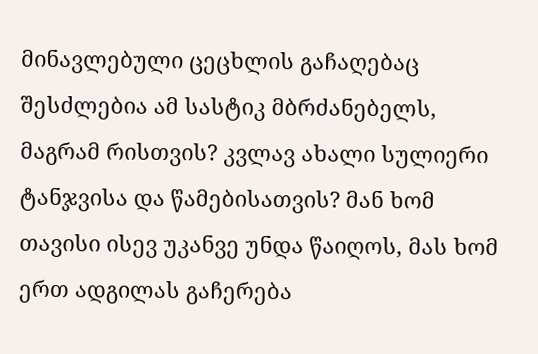მინავლებული ცეცხლის გაჩაღებაც შესძლებია ამ სასტიკ მბრძანებელს, მაგრამ რისთვის? კვლავ ახალი სულიერი ტანჯვისა და წამებისათვის? მან ხომ თავისი ისევ უკანვე უნდა წაიღოს, მას ხომ ერთ ადგილას გაჩერება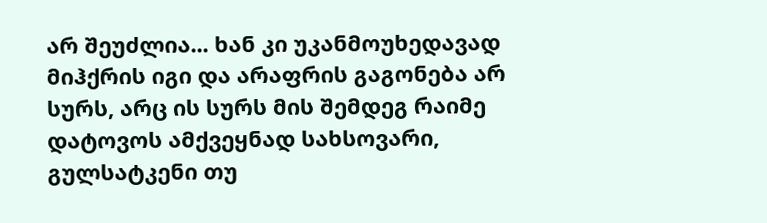არ შეუძლია... ხან კი უკანმოუხედავად მიჰქრის იგი და არაფრის გაგონება არ სურს, არც ის სურს მის შემდეგ რაიმე დატოვოს ამქვეყნად სახსოვარი, გულსატკენი თუ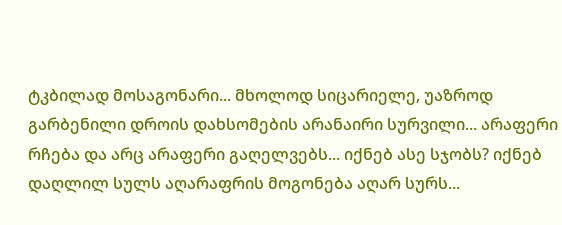ტკბილად მოსაგონარი... მხოლოდ სიცარიელე, უაზროდ გარბენილი დროის დახსომების არანაირი სურვილი... არაფერი რჩება და არც არაფერი გაღელვებს... იქნებ ასე სჯობს? იქნებ დაღლილ სულს აღარაფრის მოგონება აღარ სურს...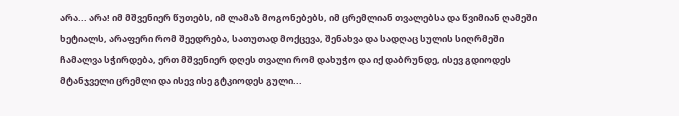არა... არა! იმ მშვენიერ წუთებს, იმ ლამაზ მოგონებებს, იმ ცრემლიან თვალებსა და წვიმიან ღამეში ხეტიალს, არაფერი რომ შეედრება, სათუთად მოქცევა, შენახვა და სადღაც სულის სიღრმეში ჩამალვა სჭირდება, ერთ მშვენიერ დღეს თვალი რომ დახუჭო და იქ დაბრუნდე, ისევ გდიოდეს მტანჯველი ცრემლი და ისევ ისე გტკიოდეს გული...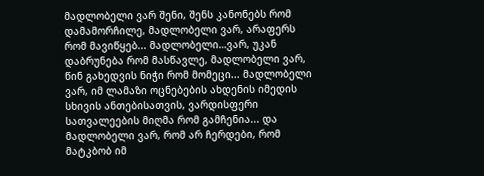მადლობელი ვარ შენი, შენს კანონებს რომ დამამორჩილე, მადლობელი ვარ, არაფერს რომ მავიწყებ... მადლობელი…ვარ, უკან დაბრუნება რომ მასწავლე, მადლობელი ვარ, წინ გახედვის ნიჭი რომ მომეცი... მადლობელი ვარ, იმ ლამაზი ოცნებების ახდენის იმედის სხივის ანთებისათვის, ვარდისფერი სათვალეების მიღმა რომ გამჩენია... და მადლობელი ვარ, რომ არ ჩერდები, რომ მატკბობ იმ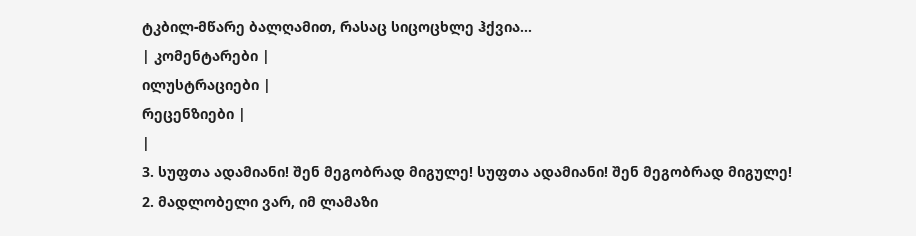ტკბილ-მწარე ბალღამით, რასაც სიცოცხლე ჰქვია...
| კომენტარები |
ილუსტრაციები |
რეცენზიები |
|
3. სუფთა ადამიანი! შენ მეგობრად მიგულე! სუფთა ადამიანი! შენ მეგობრად მიგულე!
2. მადლობელი ვარ, იმ ლამაზი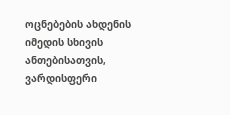ოცნებების ახდენის იმედის სხივის ანთებისათვის, ვარდისფერი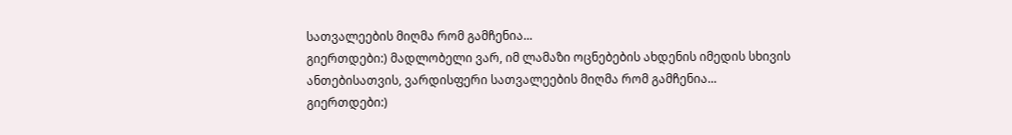სათვალეების მიღმა რომ გამჩენია...
გიერთდები:) მადლობელი ვარ, იმ ლამაზი ოცნებების ახდენის იმედის სხივის ანთებისათვის, ვარდისფერი სათვალეების მიღმა რომ გამჩენია...
გიერთდები:)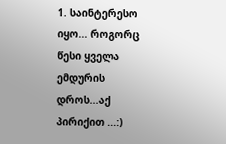1. საინტერესო იყო... როგორც წესი ყველა ემდურის დროს...აქ პირიქით ...:)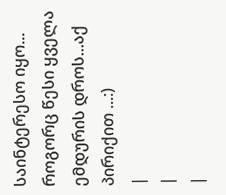საინტერესო იყო... როგორც წესი ყველა ემდურის დროს...აქ პირიქით ...:)
|
|
|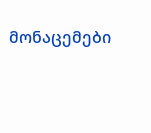მონაცემები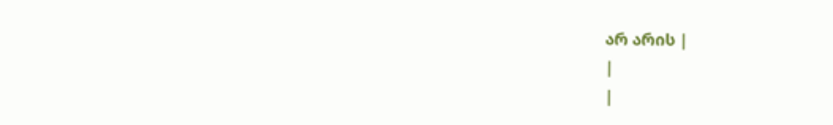არ არის |
|
|